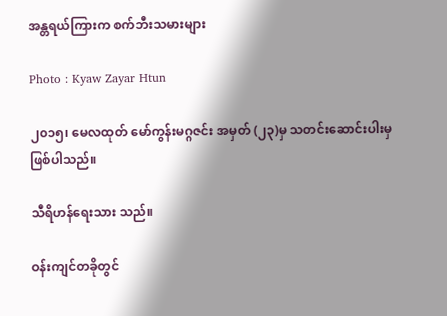အန္တရယ်ကြားက စက်ဘီးသမားများ

Photo : Kyaw Zayar Htun

၂၀၁၅၊ မေလထုတ် မော်ကွန်းမဂ္ဂဇင်း အမှတ် (၂၃)မှ သတင်းဆောင်းပါးမှဖြစ်ပါသည်။

သီရိဟန်ရေးသား သည်။

ဝန်းကျင်တခိုတွင်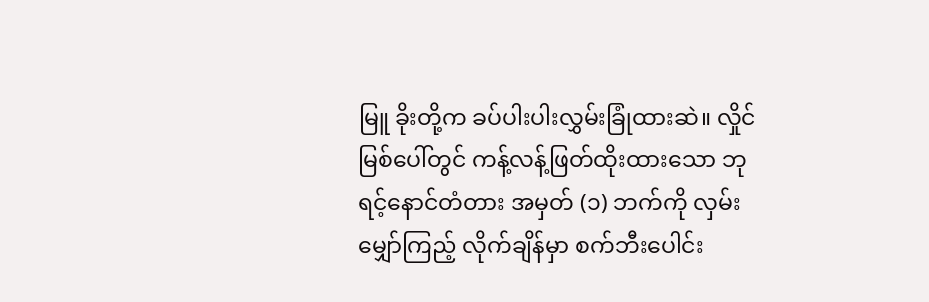မြူ ခိုးတို့က ခပ်ပါးပါးလွှမ်းခြုံထားဆဲ။ လှိုင် မြစ်ပေါ်တွင် ကန့်လန့်ဖြတ်ထိုးထားသော ဘုရင့်နောင်တံတား အမှတ် (၁) ဘက်ကို လှမ်းမျှော်ကြည့် လိုက်ချိန်မှာ စက်ဘီးပေါင်း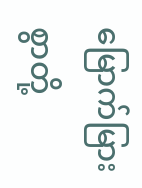မြောက်မြားစွာတို့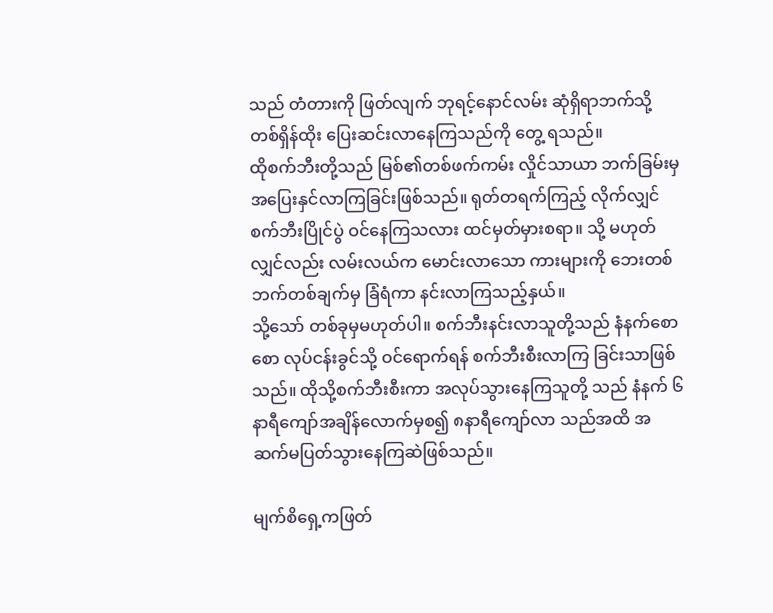သည် တံတားကို ဖြတ်လျက် ဘုရင့်နောင်လမ်း ဆုံရှိရာဘက်သို့ တစ်ရှိန်ထိုး ပြေးဆင်းလာနေကြသည်ကို တွေ့ ရသည်။
ထိုစက်ဘီးတို့သည် မြစ်၏တစ်ဖက်ကမ်း လှိုင်သာယာ ဘက်ခြမ်းမှ အပြေးနှင်လာကြခြင်းဖြစ်သည်။ ရုတ်တရက်ကြည့် လိုက်လျှင် စက်ဘီးပြိုင်ပွဲ ဝင်နေကြသလား ထင်မှတ်မှားစရာ။ သို့ မဟုတ်လျှင်လည်း လမ်းလယ်က မောင်းလာသော ကားများကို ဘေးတစ်ဘက်တစ်ချက်မှ ခြံရံကာ နင်းလာကြသည့်နှယ်။
သို့သော် တစ်ခုမှမဟုတ်ပါ။ စက်ဘီးနင်းလာသူတို့သည် နံနက်စောစော လုပ်ငန်းခွင်သို့ ဝင်ရောက်ရန် စက်ဘီးစီးလာကြ ခြင်းသာဖြစ်သည်။ ထိုသို့စက်ဘီးစီးကာ အလုပ်သွားနေကြသူတို့ သည် နံနက် ၆နာရီကျော်အချိန်လောက်မှစ၍ ၈နာရီကျော်လာ သည်အထိ အဆက်မပြတ်သွားနေကြဆဲဖြစ်သည်။

မျက်စိရှေ့ကဖြတ်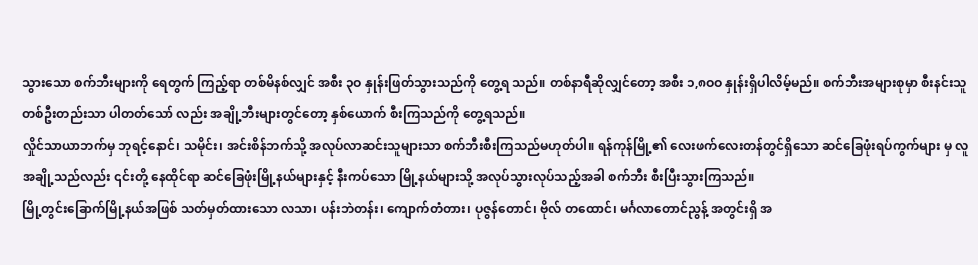သွားသော စက်ဘီးများကို ရေတွက် ကြည့်ရာ တစ်မိနစ်လျှင် အစီး ၃ဝ နှုန်းဖြတ်သွားသည်ကို တွေ့ရ သည်။ တစ်နာရီဆိုလျှင်တော့ အစီး ၁,၈ဝဝ နှုန်းရှိပါလိမ့်မည်။ စက်ဘီးအများစုမှာ စီးနင်းသူတစ်ဦးတည်းသာ ပါတတ်သော် လည်း အချို့ဘီးများတွင်တော့ နှစ်ယောက် စီးကြသည်ကို တွေ့ရသည်။
လှိုင်သာယာဘက်မှ ဘုရင့်နောင်၊ သမိုင်း၊ အင်းစိန်ဘက်သို့ အလုပ်လာဆင်းသူများသာ စက်ဘီးစီးကြသည်မဟုတ်ပါ။ ရန်ကုန်မြို့၏ လေးဖက်လေးတန်တွင်ရှိသော ဆင်ခြေဖုံးရပ်ကွက်များ မှ လူအချို့သည်လည်း ၎င်းတို့ နေထိုင်ရာ ဆင်ခြေဖုံးမြို့နယ်များနှင့် နီးကပ်သော မြို့နယ်များသို့ အလုပ်သွားလုပ်သည့်အခါ စက်ဘီး စီးပြီးသွားကြသည်။
မြို့တွင်းခြောက်မြို့နယ်အဖြစ် သတ်မှတ်ထားသော လသာ၊ ပန်းဘဲတန်း၊ ကျောက်တံတား၊ ပုဇွန်တောင်၊ ဗိုလ် တထောင်၊ မင်္ဂလာတောင်ညွန့် အတွင်းရှိ အ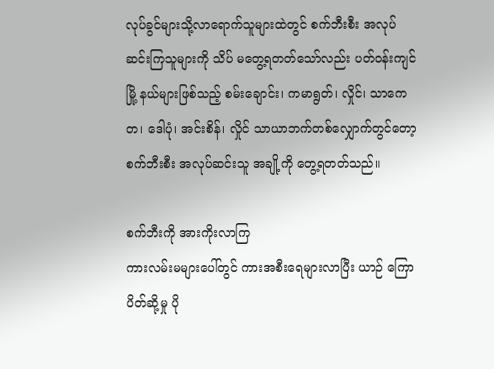လုပ်ခွင်များသို့လာရောက်သူများထဲတွင် စက်ဘီးစီး အလုပ်ဆင်းကြသူများကို သိပ် မတွေ့ရတတ်သော်လည်း ပတ်ဝန်းကျင်မြို့ နယ်များဖြစ်သည့် စမ်းချောင်း၊ ကမာရွတ်၊ လှိုင်၊ သာကေတ၊ ဒေါပုံ၊ အင်းစိန်၊ လှိုင် သာယာဘက်တစ်လျှောက်တွင်တော့ စက်ဘီးစီး အလုပ်ဆင်းသူ အချို့ကို တွေ့ရတတ်သည်။

စက်ဘီးကို အားကိုးလာကြ
ကားလမ်းမများပေါ်တွင် ကားအစီးရေများလာပြီး ယာဉ် ကြောပိတ်ဆို့မှု ပို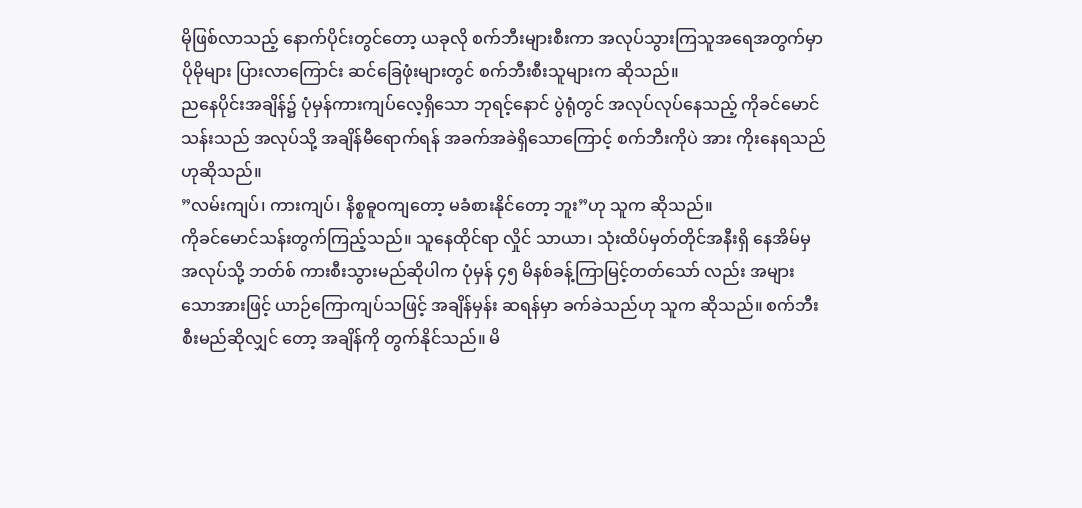မိုဖြစ်လာသည့် နောက်ပိုင်းတွင်တော့ ယခုလို စက်ဘီးများစီးကာ အလုပ်သွားကြသူအရေအတွက်မှာ ပိုမိုများ ပြားလာကြောင်း ဆင်ခြေဖုံးများတွင် စက်ဘီးစီးသူများက ဆိုသည်။
ညနေပိုင်းအချိန်၌ ပုံမှန်ကားကျပ်လေ့ရှိသော ဘုရင့်နောင် ပွဲရုံတွင် အလုပ်လုပ်နေသည့် ကိုခင်မောင်သန်းသည် အလုပ်သို့ အချိန်မီရောက်ရန် အခက်အခဲရှိသောကြောင့် စက်ဘီးကိုပဲ အား ကိုးနေရသည်ဟုဆိုသည်။
”လမ်းကျပ်၊ ကားကျပ်၊ နိစ္စဓူဝကျတော့ မခံစားနိုင်တော့ ဘူး”ဟု သူက ဆိုသည်။
ကိုခင်မောင်သန်းတွက်ကြည့်သည်။ သူနေထိုင်ရာ လှိုင် သာယာ၊ သုံးထိပ်မှတ်တိုင်အနီးရှိ နေအိမ်မှ အလုပ်သို့ ဘတ်စ် ကားစီးသွားမည်ဆိုပါက ပုံမှန် ၄၅ မိနစ်ခန့်ကြာမြင့်တတ်သော် လည်း အများသောအားဖြင့် ယာဉ်ကြောကျပ်သဖြင့် အချိန်မှန်း ဆရန်မှာ ခက်ခဲသည်ဟု သူက ဆိုသည်။ စက်ဘီးစီးမည်ဆိုလျှင် တော့ အချိန်ကို တွက်နိုင်သည်။ မိ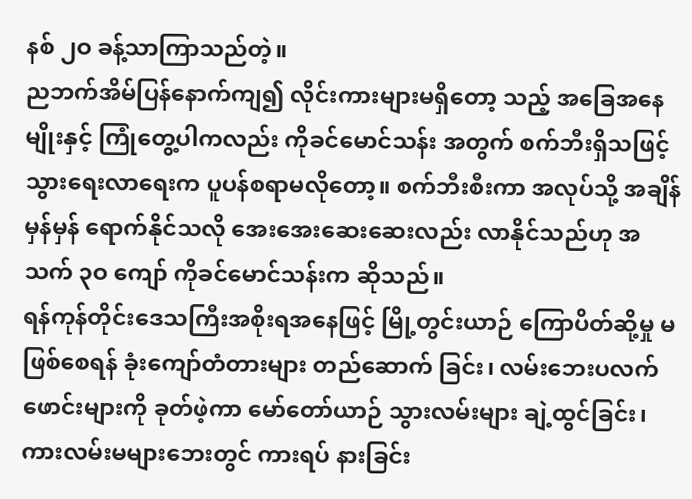နစ် ၂ဝ ခန့်သာကြာသည်တဲ့။
ညဘက်အိမ်ပြန်နောက်ကျ၍ လိုင်းကားများမရှိတော့ သည့် အခြေအနေမျိုးနှင့် ကြုံတွေ့ပါကလည်း ကိုခင်မောင်သန်း အတွက် စက်ဘီးရှိသဖြင့် သွားရေးလာရေးက ပူပန်စရာမလိုတော့။ စက်ဘီးစီးကာ အလုပ်သို့ အချိန်မှန်မှန် ရောက်နိုင်သလို အေးအေးဆေးဆေးလည်း လာနိုင်သည်ဟု အသက် ၃ဝ ကျော် ကိုခင်မောင်သန်းက ဆိုသည်။
ရန်ကုန်တိုင်းဒေသကြီးအစိုးရအနေဖြင့် မြို့တွင်းယာဉ် ကြောပိတ်ဆို့မှု မဖြစ်စေရန် ခုံးကျော်တံတားများ တည်ဆောက် ခြင်း၊ လမ်းဘေးပလက်ဖောင်းများကို ခုတ်ဖဲ့ကာ မော်တော်ယာဉ် သွားလမ်းများ ချဲ့ထွင်ခြင်း၊ ကားလမ်းမများဘေးတွင် ကားရပ် နားခြင်း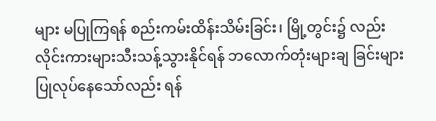များ မပြုကြရန် စည်းကမ်းထိန်းသိမ်းခြင်း၊ မြို့တွင်း၌ လည်း လိုင်းကားများသီးသန့်သွားနိုင်ရန် ဘလောက်တုံးများချ ခြင်းများပြုလုပ်နေသော်လည်း ရန်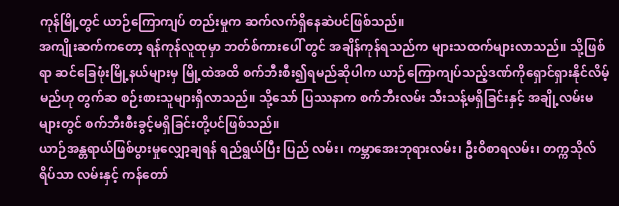ကုန်မြို့တွင် ယာဉ်ကြောကျပ် တည်းမှုက ဆက်လက်ရှိနေဆဲပင်ဖြစ်သည်။
အကျိုးဆက်ကတော့ ရန်ကုန်လူထုမှာ ဘတ်စ်ကားပေါ် တွင် အချိန်ကုန်ရသည်က များသထက်များလာသည်။ သို့ဖြစ်ရာ ဆင်ခြေဖုံးမြို့နယ်များမှ မြို့ထဲအထိ စက်ဘီးစီး၍ရမည်ဆိုပါက ယာဉ်ကြောကျပ်သည့်ဒဏ်ကိုရှောင်ရှားနိုင်လိမ့်မည်ဟု တွက်ဆ စဉ်းစားသူများရှိလာသည်။ သို့သော် ပြဿနာက စက်ဘီးလမ်း သီးသန့်မရှိခြင်းနှင့် အချို့လမ်းမများတွင် စက်ဘီးစီးခွင့်မရှိခြင်းတို့ပင်ဖြစ်သည်။
ယာဉ်အန္တရာယ်ဖြစ်ပွားမှုလျှော့ချရန် ရည်ရွယ်ပြီး ပြည် လမ်း၊ ကမ္ဘာအေးဘုရားလမ်း၊ ဦးဝိစာရလမ်း၊ တက္ကသိုလ်ရိပ်သာ လမ်းနှင့် ကန်တော်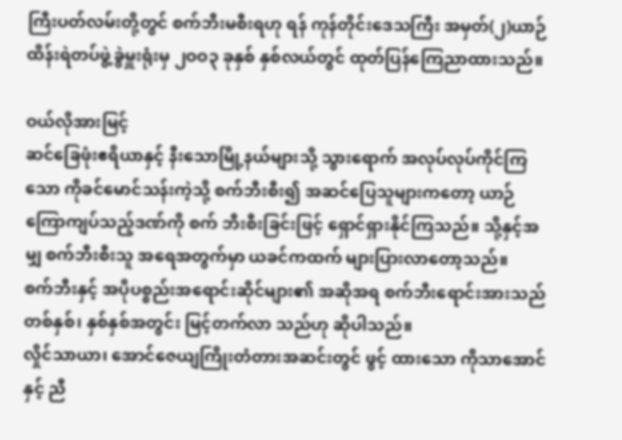ကြီးပတ်လမ်းတို့တွင် စက်ဘီးမစီးရဟု ရန် ကုန်တိုင်းဒေသကြီး အမှတ်(၂)ယာဉ်ထိန်းရဲတပ်ဖွဲ့ခွဲမှူးရုံးမှ ၂ဝဝ၃ ခုနှစ် နှစ်လယ်တွင် ထုတ်ပြန်ကြေညာထားသည်။

ဝယ်လိုအားမြင့်
ဆင်ခြေဖုံးဧရိယာနှင့် နီးသောမြို့နယ်များသို့ သွားရောက် အလုပ်လုပ်ကိုင်ကြသော ကိုခင်မောင်သန်းကဲ့သို့ စက်ဘီးစီး၍ အဆင်ပြေသူများကတော့ ယာဉ်ကြောကျပ်သည့်ဒဏ်ကို စက် ဘီးစီးခြင်းဖြင့် ရှောင်ရှားနိုင်ကြသည်။ သို့နှင့်အမျှ စက်ဘီးစီးသူ အရေအတွက်မှာ ယခင်ကထက် များပြားလာတော့သည်။
စက်ဘီးနှင့် အပိုပစ္စည်းအရောင်းဆိုင်များ၏ အဆိုအရ စက်ဘီးရောင်းအားသည် တစ်နှစ်၊ နှစ်နှစ်အတွင်း မြင့်တက်လာ သည်ဟု ဆိုပါသည်။
လှိုင်သာယာ၊ အောင်ဇေယျကြိုးတံတားအဆင်းတွင် ဖွင့် ထားသော ကိုသာအောင်နှင့် ညီ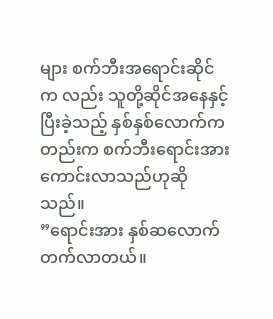များ စက်ဘီးအရောင်းဆိုင်က လည်း သူတို့ဆိုင်အနေနှင့် ပြီးခဲ့သည့် နှစ်နှစ်လောက်ကတည်းက စက်ဘီးရောင်းအားကောင်းလာသည်ဟုဆိုသည်။
”ရောင်းအား နှစ်ဆလောက် တက်လာတယ်။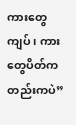ကားတွေ ကျပ်၊ ကားတွေပိတ်ကတည်းကပဲ”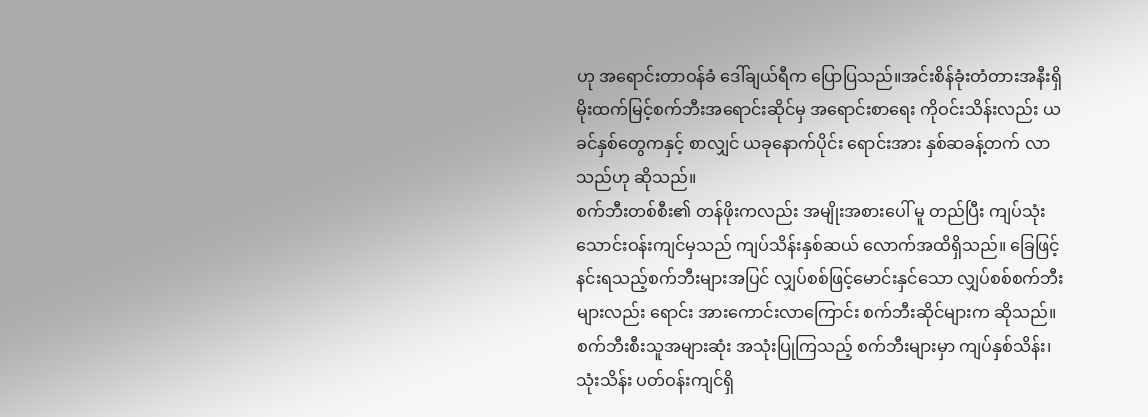ဟု အရောင်းတာဝန်ခံ ဒေါ်ချယ်ရီက ပြောပြသည်။အင်းစိန်ခုံးတံတားအနီးရှိ မိုးထက်မြင့်စက်ဘီးအရောင်းဆိုင်မှ အရောင်းစာရေး ကိုဝင်းသိန်းလည်း ယခင်နှစ်တွေကနှင့် စာလျှင် ယခုနောက်ပိုင်း ရောင်းအား နှစ်ဆခန့်တက် လာသည်ဟု ဆိုသည်။
စက်ဘီးတစ်စီး၏ တန်ဖိုးကလည်း အမျိုးအစားပေါ် မူ တည်ပြီး ကျပ်သုံးသောင်းဝန်းကျင်မှသည် ကျပ်သိန်းနှစ်ဆယ် လောက်အထိရှိသည်။ ခြေဖြင့် နင်းရသည့်စက်ဘီးများအပြင် လျှပ်စစ်ဖြင့်မောင်းနှင်သော လျှပ်စစ်စက်ဘီးများလည်း ရောင်း အားကောင်းလာကြောင်း စက်ဘီးဆိုင်များက ဆိုသည်။
စက်ဘီးစီးသူအများဆုံး အသုံးပြုကြသည့် စက်ဘီးများမှာ ကျပ်နှစ်သိန်း၊ သုံးသိန်း ပတ်ဝန်းကျင်ရှိ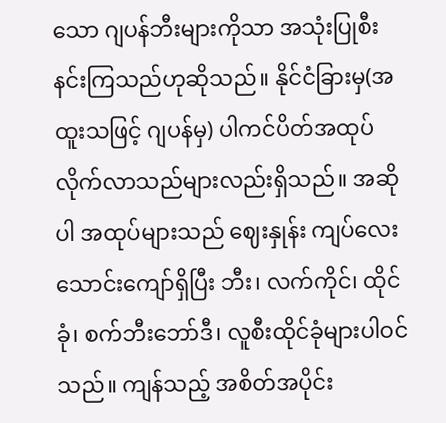သော ဂျပန်ဘီးများကိုသာ အသုံးပြုစီးနင်းကြသည်ဟုဆိုသည်။ နိုင်ငံခြားမှ(အထူးသဖြင့် ဂျပန်မှ) ပါကင်ပိတ်အထုပ်လိုက်လာသည်များလည်းရှိသည်။ အဆိုပါ အထုပ်များသည် ဈေးနှုန်း ကျပ်လေးသောင်းကျော်ရှိပြီး ဘီး၊ လက်ကိုင်၊ ထိုင်ခုံ၊ စက်ဘီးဘော်ဒီ၊ လူစီးထိုင်ခုံများပါဝင် သည်။ ကျန်သည့် အစိတ်အပိုင်း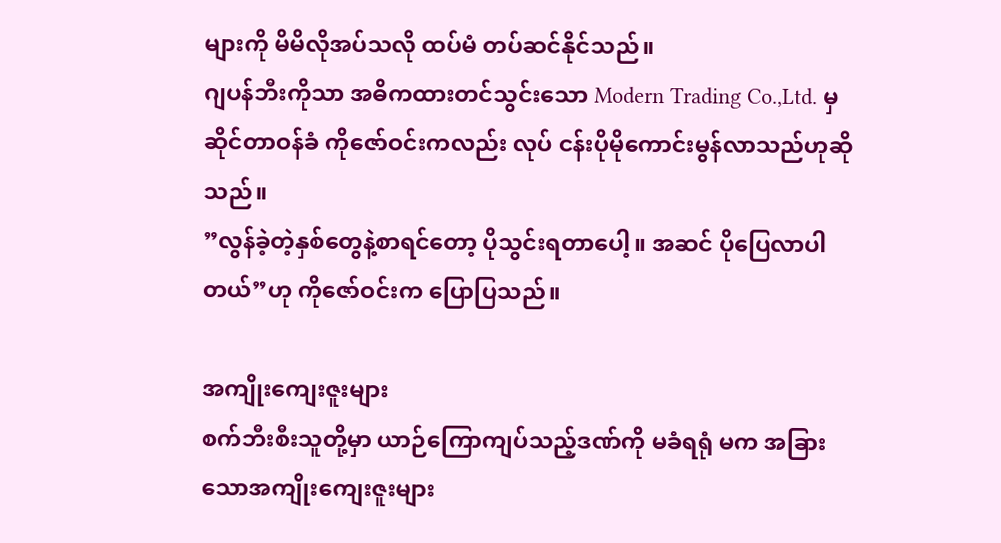များကို မိမိလိုအပ်သလို ထပ်မံ တပ်ဆင်နိုင်သည်။
ဂျပန်ဘီးကိုသာ အဓိကထားတင်သွင်းသော Modern Trading Co.,Ltd. မှ ဆိုင်တာဝန်ခံ ကိုဇော်ဝင်းကလည်း လုပ် ငန်းပိုမိုကောင်းမွန်လာသည်ဟုဆိုသည်။
”လွန်ခဲ့တဲ့နှစ်တွေနဲ့စာရင်တော့ ပိုသွင်းရတာပေါ့။ အဆင် ပိုပြေလာပါတယ်”ဟု ကိုဇော်ဝင်းက ပြောပြသည်။

အကျိုးကျေးဇူးများ
စက်ဘီးစီးသူတို့မှာ ယာဉ်ကြောကျပ်သည့်ဒဏ်ကို မခံရရုံ မက အခြားသောအကျိုးကျေးဇူးများ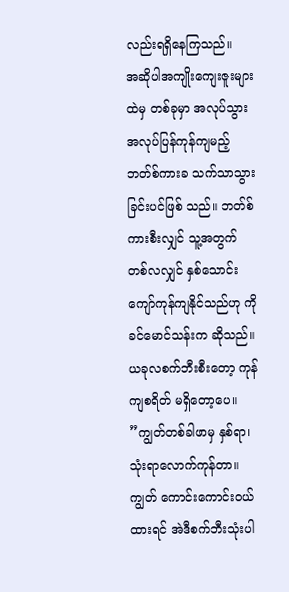လည်းရရှိနေကြသည်။
အဆိုပါအကျိုးကျေးဇူးများထဲမှ တစ်ခုမှာ အလုပ်သွား အလုပ်ပြန်ကုန်ကျမည့် ဘတ်စ်ကားခ သက်သာသွားခြင်းပင်ဖြစ် သည်။ ဘတ်စ်ကားစီးလျှင် သူ့အတွက် တစ်လလျှင် နှစ်သောင်း ကျော်ကုန်ကျနိုင်သည်ဟု ကိုခင်မောင်သန်းက ဆိုသည်။ ယခုလစက်ဘီးစီးတော့ ကုန်ကျစရိတ် မရှိတော့ပေ။
”ကျွတ်တစ်ခါဖာမှ နှစ်ရာ၊ သုံးရာလောက်ကုန်တာ။ ကျွတ် ကောင်းကောင်းဝယ်ထားရင် အဲဒီစက်ဘီးသုံးပါ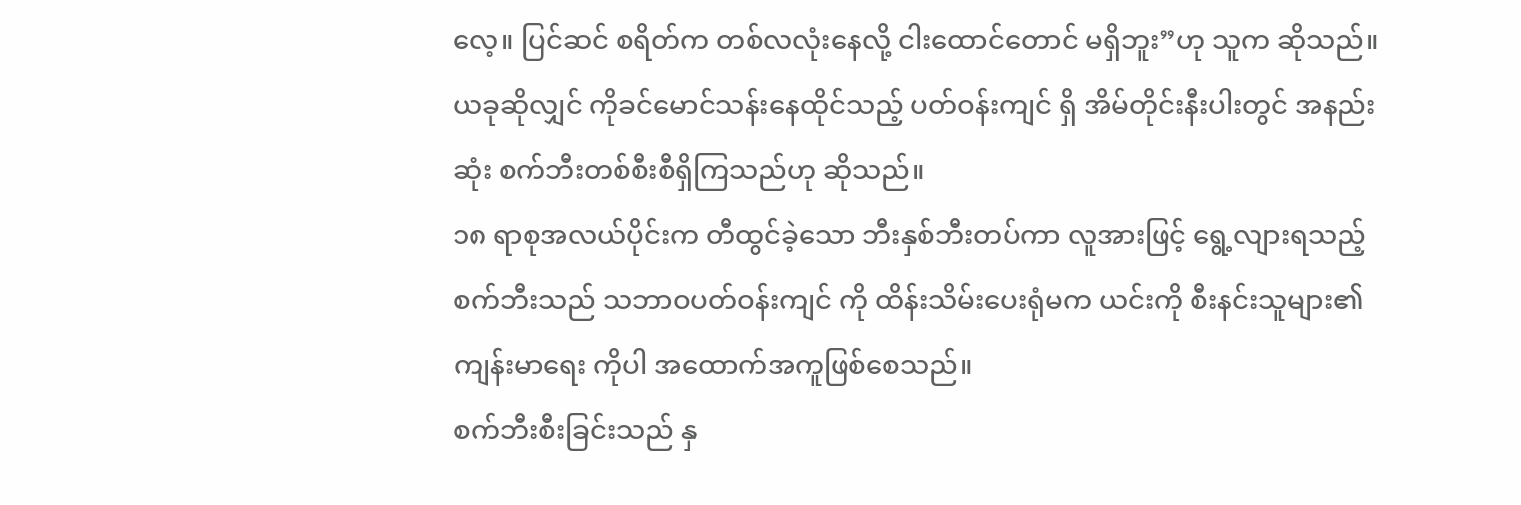လေ့။ ပြင်ဆင် စရိတ်က တစ်လလုံးနေလို့ ငါးထောင်တောင် မရှိဘူး”ဟု သူက ဆိုသည်။
ယခုဆိုလျှင် ကိုခင်မောင်သန်းနေထိုင်သည့် ပတ်ဝန်းကျင် ရှိ အိမ်တိုင်းနီးပါးတွင် အနည်းဆုံး စက်ဘီးတစ်စီးစီရှိကြသည်ဟု ဆိုသည်။
၁၈ ရာစုအလယ်ပိုင်းက တီထွင်ခဲ့သော ဘီးနှစ်ဘီးတပ်ကာ လူအားဖြင့် ရွေ့လျားရသည့် စက်ဘီးသည် သဘာဝပတ်ဝန်းကျင် ကို ထိန်းသိမ်းပေးရုံမက ယင်းကို စီးနင်းသူများ၏ ကျန်းမာရေး ကိုပါ အထောက်အကူဖြစ်စေသည်။
စက်ဘီးစီးခြင်းသည် နှ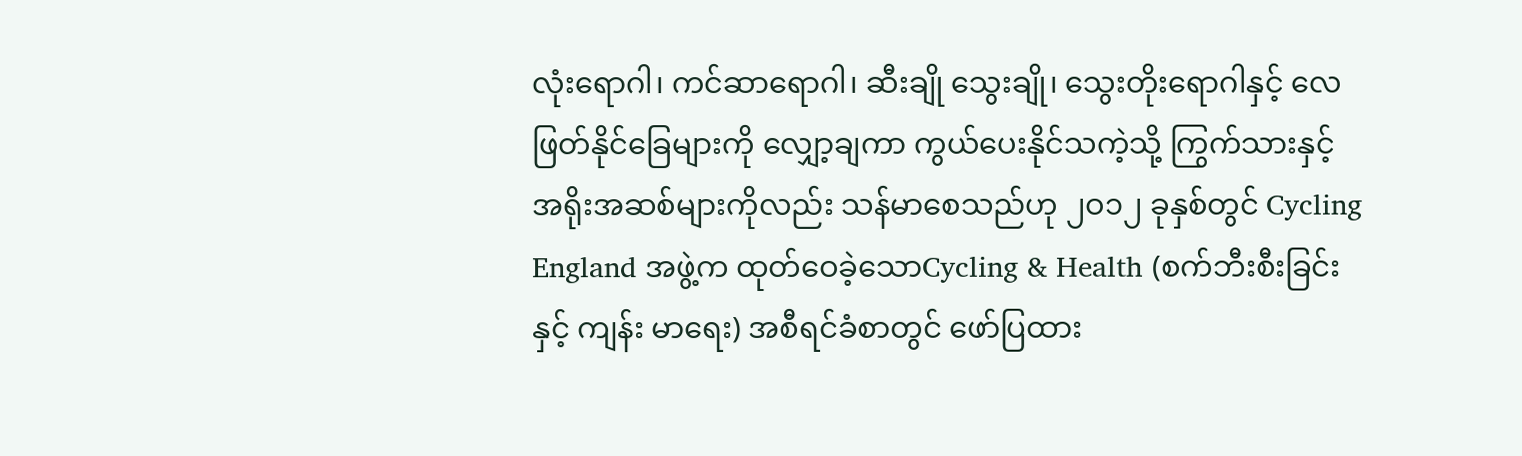လုံးရောဂါ၊ ကင်ဆာရောဂါ၊ ဆီးချို သွေးချို၊ သွေးတိုးရောဂါနှင့် လေဖြတ်နိုင်ခြေများကို လျှော့ချကာ ကွယ်ပေးနိုင်သကဲ့သို့ ကြွက်သားနှင့် အရိုးအဆစ်များကိုလည်း သန်မာစေသည်ဟု ၂ဝ၁၂ ခုနှစ်တွင် Cycling England အဖွဲ့က ထုတ်ဝေခဲ့သောCycling & Health (စက်ဘီးစီးခြင်းနှင့် ကျန်း မာရေး) အစီရင်ခံစာတွင် ဖော်ပြထား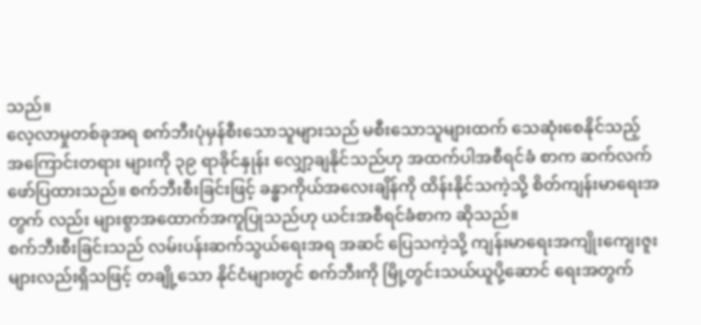သည်။
လေ့လာမှုတစ်ခုအရ စက်ဘီးပုံမှန်စီးသောသူများသည် မစီးသောသူများထက် သေဆုံးစေနိုင်သည့် အကြောင်းတရား များကို ၃၉ ရာခိုင်နှုန်း လျှော့ချနိုင်သည်ဟု အထက်ပါအစီရင်ခံ စာက ဆက်လက်ဖော်ပြထားသည်။ စက်ဘီးစီးခြင်းဖြင့် ခန္ဓာကိုယ်အလေးချိန်ကို ထိန်းနိုင်သကဲ့သို့ စိတ်ကျန်းမာရေးအတွက် လည်း များစွာအထောက်အကူပြုသည်ဟု ယင်းအစီရင်ခံစာက ဆိုသည်။
စက်ဘီးစီးခြင်းသည် လမ်းပန်းဆက်သွယ်ရေးအရ အဆင် ပြေသကဲ့သို့ ကျန်းမာရေးအကျိုးကျေးဇူးများလည်းရှိသဖြင့် တချို့သော နိုင်ငံများတွင် စက်ဘီးကို မြို့တွင်းသယ်ယူပို့ဆောင် ရေးအတွက်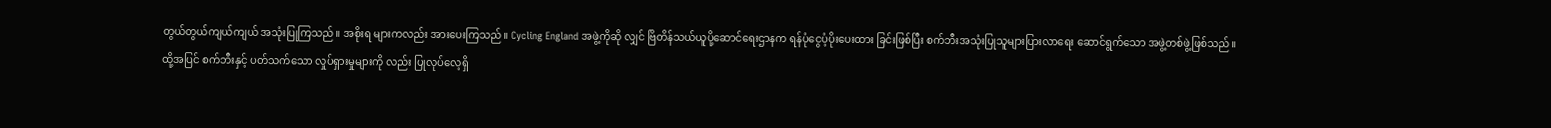တွယ်တွယ်ကျယ်ကျယ် အသုံးပြုကြသည်။ အစိုးရ များကလည်း အားပေးကြသည်။ Cycling England အဖွဲ့ကိုဆို လျှင် ဗြိတိန်သယ်ယူပို့ဆောင်ရေးဌာနက ရန်ပုံငွေပံ့ပိုးပေးထား ခြင်းဖြစ်ပြီး စက်ဘီးအသုံးပြုသူများပြားလာရေး ဆောင်ရွက်သော အဖွဲ့တစ်ဖွဲ့ဖြစ်သည်။
ထို့အပြင် စက်ဘီးနှင့် ပတ်သက်သော လှုပ်ရှားမှုများကို လည်း ပြုလုပ်လေ့ရှိ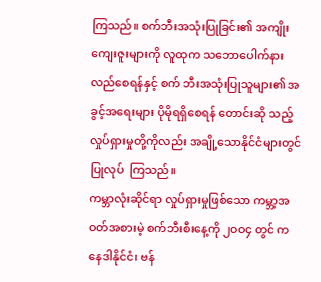ကြသည်။ စက်ဘီးအသုံးပြုခြင်း၏ အကျိုး ကျေးဇူးများကို လူထုက သဘောပေါက်နားလည်စေရန်နှင့် စက် ဘီးအသုံးပြုသူများ၏ အခွင့်အရေးများ ပိုမိုရရှိစေရန် တောင်းဆို သည့် လှုပ်ရှားမှုတို့ကိုလည်း အချို့သောနိုင်ငံများတွင် ပြုလုပ်  ကြသည်။
ကမ္ဘာလုံးဆိုင်ရာ လှုပ်ရှားမှုဖြစ်သော ကမ္ဘာ့အဝတ်အစားမဲ့ စက်ဘီးစီးနေ့ကို ၂ဝဝ၄ တွင် ကနေဒါနိုင်ငံ၊ ဗန်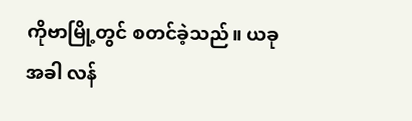ကိုဗာမြို့တွင် စတင်ခဲ့သည်။ ယခုအခါ လန်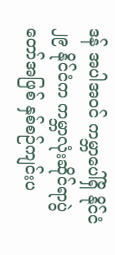ဒန် အပါအဝင် ကမ္ဘာပေါ်ရှိ နိုင်ငံ ၂၉ နိုင်ငံက ကမ္ဘာလုံးဆိုင်ရာပွဲတော်အဖြစ် နှစ်စဉ်ကျင်းပ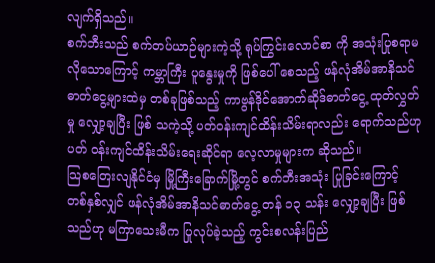လျက်ရှိသည်။
စက်ဘီးသည် စက်တပ်ယာဉ်များကဲ့သို့ ရုပ်ကြွင်းလောင်စာ ကို အသုံးပြုစရာမလိုသောကြောင့် ကမ္ဘာကြီး ပူနွေးမှုကို ဖြစ်ပေါ် စေသည့် ဖန်လုံအိမ်အာနိသင်ဓာတ်ငွေ့များထဲမှ တစ်ခုဖြစ်သည့် ကာဗွန်ဒိုင်အောက်ဆိုဒ်ဓာတ်ငွေ့ ထုတ်လွှတ်မှု လျှော့ချပြီး ဖြစ် သကဲ့သို့ ပတ်ဝန်းကျင်ထိန်းသိမ်းရာလည်း ရောက်သည်ဟု ပတ် ဝန်းကျင်ထိန်းသိမ်းရေးဆိုင်ရာ လေ့လာမှုများက ဆိုသည်။
သြစတြေးလျနိုင်ငံမှ မြို့ကြီးခြောက်မြို့တွင် စက်ဘီးအသုံး ပြုခြင်းကြောင့် တစ်နှစ်လျှင် ဖန်လုံအိမ်အာနိသင်ဓာတ်ငွေ့ တန် ၁၃ သန်း လျှော့ချပြီး ဖြစ်သည်ဟု မကြာသေးမီက ပြုလုပ်ခဲ့သည့် ကွင်းစလန်းပြည်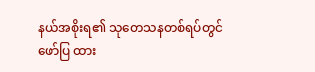နယ်အစိုးရ၏ သုတေသနတစ်ရပ်တွင် ဖော်ပြ ထား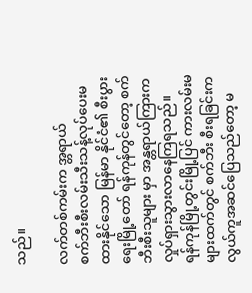သည်။

လက်တစ်ကမ်းက အ္တရာယ်
စက်ဘီးစီးလမ်းသီးသန့်လုပ်ပေးမထားနိုင်သော မြန်မာ နိုင်ငံ၏ စီးပွားရေးမြို့တော် ရန်ကုန်တွင်တော့ စက်ဘီးစီးသူများ မှာ အန္တရာယ်ကြားက လှုပ်ရှားသွားလာနေကြရသည်။
ရန်ကုန်မြို့တွင်းမြို့ပြင် ကားလမ်းမများထက်တွင် စက်ဘီး စီးရခြင်းက လွယ်ကူအဆင်ပြေသည်တော့ မ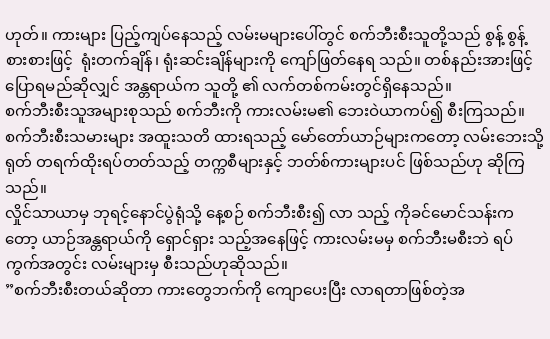ဟုတ်။ ကားများ ပြည့်ကျပ်နေသည့် လမ်းမများပေါ်တွင် စက်ဘီးစီးသူတို့သည် စွန့် စွန့်စားစားဖြင့်  ရုံးတက်ချိန်၊ ရုံးဆင်းချိန်များကို ကျော်ဖြတ်နေရ သည်။ တစ်နည်းအားဖြင့် ပြောရမည်ဆိုလျှင် အန္တရာယ်က သူတို့ ၏ လက်တစ်ကမ်းတွင်ရှိနေသည်။
စက်ဘီးစီးသူအများစုသည် စက်ဘီးကို ကားလမ်းမ၏ ဘေးဝဲယာကပ်၍ စီးကြသည်။ စက်ဘီးစီးသမားများ အထူးသတိ ထားရသည့် မော်တော်ယာဉ်များကတော့ လမ်းဘေးသို့ ရုတ် တရက်ထိုးရပ်တတ်သည့် တက္ကစီများနှင့် ဘတ်စ်ကားများပင် ဖြစ်သည်ဟု ဆိုကြသည်။
လှိုင်သာယာမှ ဘုရင့်နောင်ပွဲရုံသို့ နေ့စဉ် စက်ဘီးစီး၍ လာ သည့် ကိုခင်မောင်သန်းကတော့ ယာဉ်အန္တရာယ်ကို ရှောင်ရှား သည့်အနေဖြင့် ကားလမ်းမမှ စက်ဘီးမစီးဘဲ ရပ်ကွက်အတွင်း လမ်းများမှ စီးသည်ဟုဆိုသည်။
”စက်ဘီးစီးတယ်ဆိုတာ ကားတွေဘက်ကို ကျောပေးပြီး လာရတာဖြစ်တဲ့အ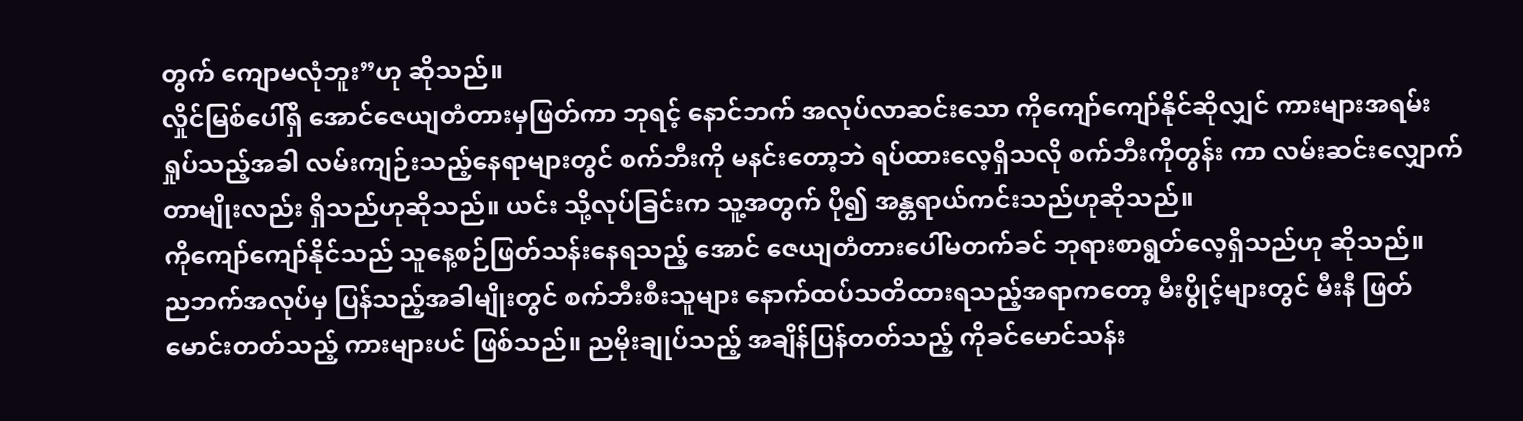တွက် ကျောမလုံဘူး”ဟု ဆိုသည်။
လှိုင်မြစ်ပေါ်ရှိ အောင်ဇေယျတံတားမှဖြတ်ကာ ဘုရင့် နောင်ဘက် အလုပ်လာဆင်းသော ကိုကျော်ကျော်နိုင်ဆိုလျှင် ကားများအရမ်းရှုပ်သည့်အခါ လမ်းကျဉ်းသည့်နေရာများတွင် စက်ဘီးကို မနင်းတော့ဘဲ ရပ်ထားလေ့ရှိသလို စက်ဘီးကိုတွန်း ကာ လမ်းဆင်းလျှောက်တာမျိုးလည်း ရှိသည်ဟုဆိုသည်။ ယင်း သို့လုပ်ခြင်းက သူ့အတွက် ပို၍ အန္တရာယ်ကင်းသည်ဟုဆိုသည်။
ကိုကျော်ကျော်နိုင်သည် သူနေ့စဉ်ဖြတ်သန်းနေရသည့် အောင် ဇေယျတံတားပေါ်မတက်ခင် ဘုရားစာရွတ်လေ့ရှိသည်ဟု ဆိုသည်။
ညဘက်အလုပ်မှ ပြန်သည့်အခါမျိုးတွင် စက်ဘီးစီးသူများ နောက်ထပ်သတိထားရသည့်အရာကတော့ မီးပွိုင့်များတွင် မီးနီ ဖြတ်မောင်းတတ်သည့် ကားများပင် ဖြစ်သည်။ ညမိုးချုပ်သည့် အချိန်ပြန်တတ်သည့် ကိုခင်မောင်သန်း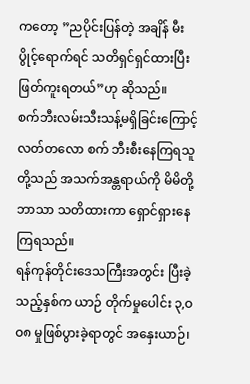ကတော့ ”ညပိုင်းပြန်တဲ့ အချိန် မီးပွိုင့်ရောက်ရင် သတိရှင်ရှင်ထားပြီး ဖြတ်ကူးရတယ်”ဟု ဆိုသည်။
စက်ဘီးလမ်းသီးသန့်မရှိခြင်းကြောင့် လတ်တလော စက် ဘီးစီးနေကြရသူတို့သည် အသက်အန္တရာယ်ကို မိမိတို့ဘာသာ သတိထားကာ ရှောင်ရှားနေကြရသည်။
ရန်ကုန်တိုင်းဒေသကြီးအတွင်း ပြီးခဲ့သည့်နှစ်က ယာဉ် တိုက်မှုပေါင်း ၃,ဝဝ၈ မှုဖြစ်ပွားခဲ့ရာတွင် အနှေးယာဉ်၊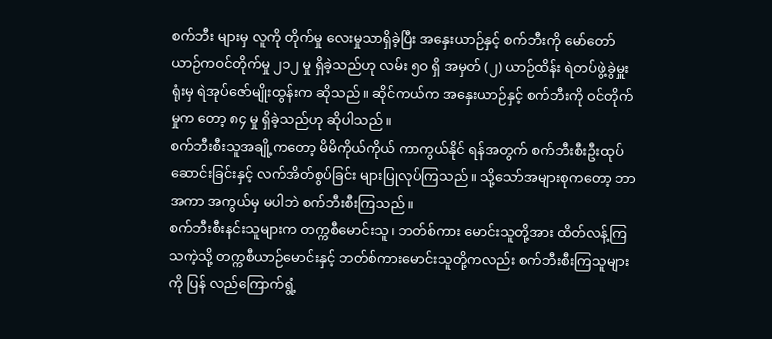စက်ဘီး များမှ လူကို တိုက်မှု လေးမှုသာရှိခဲ့ပြီး အနှေးယာဉ်နှင့် စက်ဘီးကို မော်တော်ယာဉ်ကဝင်တိုက်မှု ၂၁၂ မှု ရှိခဲ့သည်ဟု လမ်း ၅ဝ ရှိ အမှတ် (၂) ယာဉ်ထိန်း ရဲတပ်ဖွဲ့ခွဲမှူးရုံးမှ ရဲအုပ်ဇော်မျိုးထွန်းက ဆိုသည်။ ဆိုင်ကယ်က အနှေးယာဉ်နှင့် စက်ဘီးကို ဝင်တိုက်မှုက တော့ ၈၄ မှု ရှိခဲ့သည်ဟု ဆိုပါသည်။
စက်ဘီးစီးသူအချို့ကတော့ မိမိကိုယ်ကိုယ် ကာကွယ်နိုင် ရန်အတွက် စက်ဘီးစီးဦးထုပ်ဆောင်းခြင်းနှင့် လက်အိတ်စွပ်ခြင်း များပြုလုပ်ကြသည်။ သို့သော်အများစုကတော့ ဘာအကာ အကွယ်မှ မပါဘဲ စက်ဘီးစီးကြသည်။
စက်ဘီးစီးနင်းသူများက တက္ကစီမောင်းသူ၊ ဘတ်စ်ကား မောင်းသူတို့အား ထိတ်လန့်ကြသကဲ့သို့ တက္ကစီယာဉ်မောင်းနှင့် ဘတ်စ်ကားမောင်းသူတို့ကလည်း စက်ဘီးစီးကြသူများကို ပြန် လည်ကြောက်ရွံ့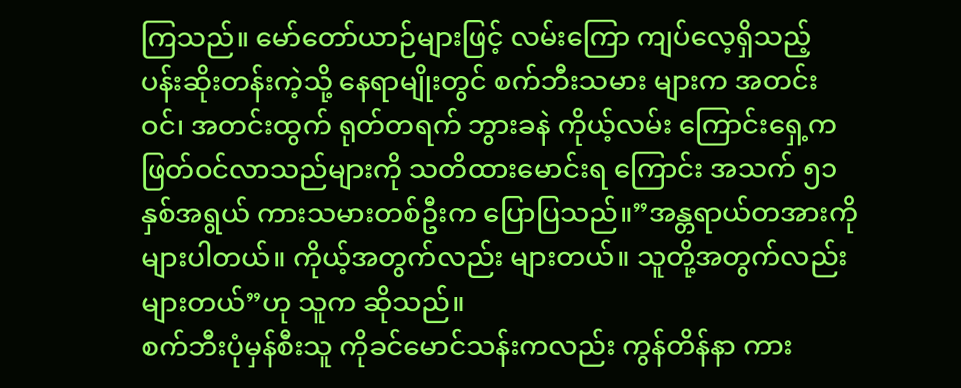ကြသည်။ မော်တော်ယာဉ်များဖြင့် လမ်းကြော ကျပ်လေ့ရှိသည့် ပန်းဆိုးတန်းကဲ့သို့ နေရာမျိုးတွင် စက်ဘီးသမား များက အတင်းဝင်၊ အတင်းထွက် ရုတ်တရက် ဘွားခနဲ ကိုယ့်လမ်း ကြောင်းရှေ့ကဖြတ်ဝင်လာသည်များကို သတိထားမောင်းရ ကြောင်း အသက် ၅၁ နှစ်အရွယ် ကားသမားတစ်ဦးက ပြောပြသည်။”အန္တရာယ်တအားကိုများပါတယ်။ ကိုယ့်အတွက်လည်း များတယ်။ သူတို့အတွက်လည်းများတယ်”ဟု သူက ဆိုသည်။
စက်ဘီးပုံမှန်စီးသူ ကိုခင်မောင်သန်းကလည်း ကွန်တိန်နာ ကား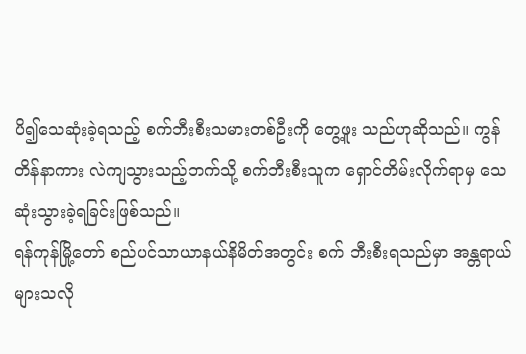ပိ၍သေဆုံးခဲ့ရသည့် စက်ဘီးစီးသမားတစ်ဦးကို တွေ့ဖူး သည်ဟုဆိုသည်။ ကွန်တိန်နာကား လဲကျသွားသည့်ဘက်သို့ စက်ဘီးစီးသူက ရှောင်တိမ်းလိုက်ရာမှ သေဆုံးသွားခဲ့ရခြင်းဖြစ်သည်။
ရန်ကုန်မြို့တော် စည်ပင်သာယာနယ်နိမိတ်အတွင်း စက် ဘီးစီးရသည်မှာ အန္တရာယ်များသလို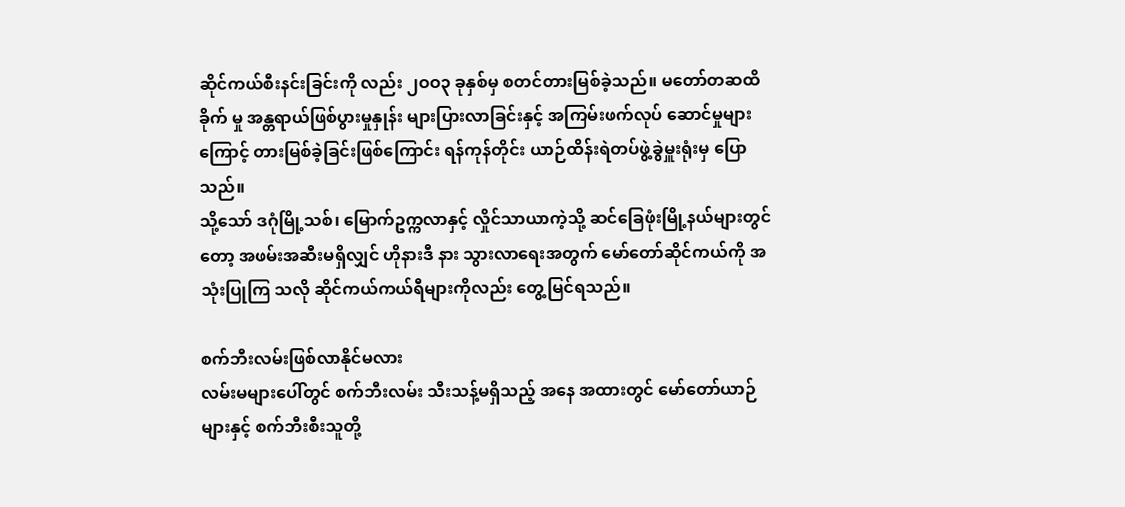ဆိုင်ကယ်စီးနင်းခြင်းကို လည်း ၂ဝဝ၃ ခုနှစ်မှ စတင်တားမြစ်ခဲ့သည်။ မတော်တဆထိခိုက် မှု အန္တရာယ်ဖြစ်ပွားမှုနှုန်း များပြားလာခြင်းနှင့် အကြမ်းဖက်လုပ် ဆောင်မှုများကြောင့် တားမြစ်ခဲ့ခြင်းဖြစ်ကြောင်း ရန်ကုန်တိုင်း ယာဉ်ထိန်းရဲတပ်ဖွဲ့ခွဲမှူးရုံးမှ ပြောသည်။
သို့သော် ဒဂုံမြို့သစ်၊ မြောက်ဥက္ကလာနှင့် လှိုင်သာယာကဲ့သို့ ဆင်ခြေဖုံးမြို့နယ်များတွင်တော့ အဖမ်းအဆီးမရှိလျှင် ဟိုနားဒီ နား သွားလာရေးအတွက် မော်တော်ဆိုင်ကယ်ကို အသုံးပြုကြ သလို ဆိုင်ကယ်ကယ်ရီများကိုလည်း တွေ့မြင်ရသည်။

စက်ဘီးလမ်းဖြစ်လာနိုင်မလား
လမ်းမများပေါ်တွင် စက်ဘီးလမ်း သီးသန့်မရှိသည့် အနေ အထားတွင် မော်တော်ယာဉ်များနှင့် စက်ဘီးစီးသူတို့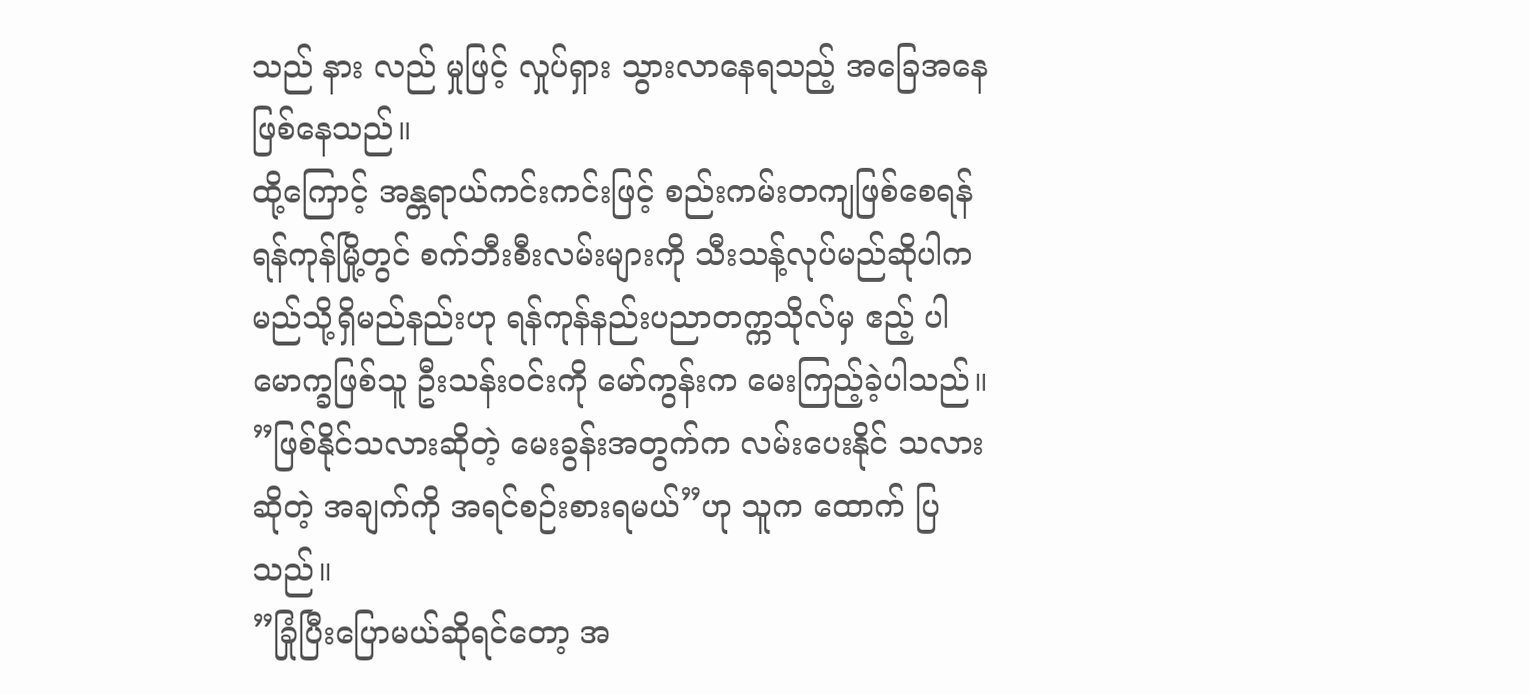သည် နား လည် မှုဖြင့် လှုပ်ရှား သွားလာနေရသည့် အခြေအနေဖြစ်နေသည်။
ထို့ကြောင့် အန္တရာယ်ကင်းကင်းဖြင့် စည်းကမ်းတကျဖြစ်စေရန် ရန်ကုန်မြို့တွင် စက်ဘီးစီးလမ်းများကို သီးသန့်လုပ်မည်ဆိုပါက မည်သို့ရှိမည်နည်းဟု ရန်ကုန်နည်းပညာတက္ကသိုလ်မှ ဧည့် ပါမောက္ခဖြစ်သူ ဦးသန်းဝင်းကို မော်ကွန်းက မေးကြည့်ခဲ့ပါသည်။
”ဖြစ်နိုင်သလားဆိုတဲ့ မေးခွန်းအတွက်က လမ်းပေးနိုင် သလားဆိုတဲ့ အချက်ကို အရင်စဉ်းစားရမယ်”ဟု သူက ထောက် ပြသည်။
”ခြုံပြီးပြောမယ်ဆိုရင်တော့ အ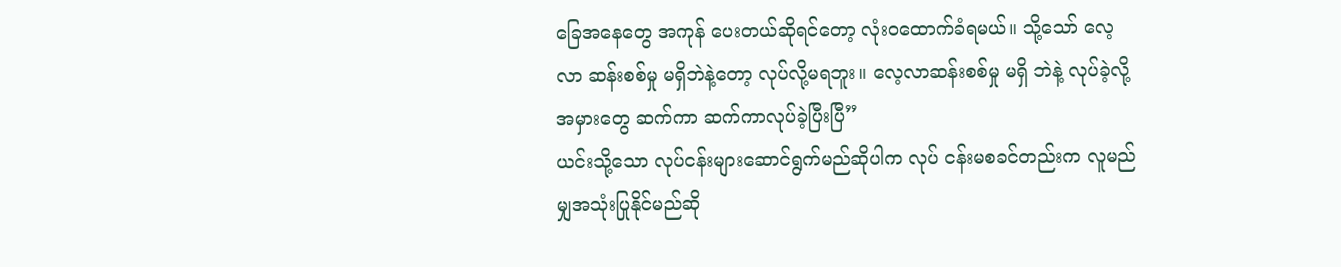ခြေအနေတွေ အကုန် ပေးတယ်ဆိုရင်တော့ လုံးဝထောက်ခံရမယ်။ သို့သော် လေ့လာ ဆန်းစစ်မှု မရှိဘဲနဲ့တော့ လုပ်လို့မရဘူး။ လေ့လာဆန်းစစ်မှု မရှိ ဘဲနဲ့ လုပ်ခဲ့လို့ အမှားတွေ ဆက်ကာ ဆက်ကာလုပ်ခဲ့ပြီးပြီ”
ယင်းသို့သော လုပ်ငန်းများဆောင်ရွက်မည်ဆိုပါက လုပ် ငန်းမစခင်တည်းက လူမည်မျှအသုံးပြုနိုင်မည်ဆို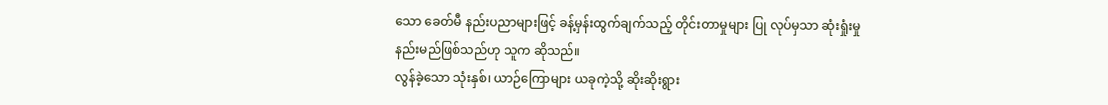သော ခေတ်မီ နည်းပညာများဖြင့် ခန့်မှန်းထွက်ချက်သည့် တိုင်းတာမှုများ ပြု လုပ်မှသာ ဆုံးရှုံးမှုနည်းမည်ဖြစ်သည်ဟု သူက ဆိုသည်။
လွန်ခဲ့သော သုံးနှစ်၊ ယာဉ်ကြောများ ယခုကဲ့သို့ ဆိုးဆိုးရွား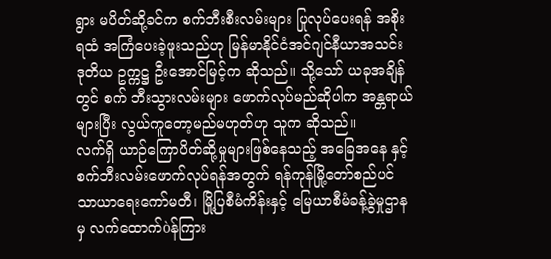ရွား မပိတ်ဆို့ခင်က စက်ဘီးစီးလမ်းများ ပြုလုပ်ပေးရန် အစိုးရထံ အကြံပေးခဲ့ဖူးသည်ဟု မြန်မာနိုင်ငံအင်ဂျင်နီယာအသင်း ဒုတိယ ဥက္ကဋ္ဌ ဦးအောင်မြင့်က ဆိုသည်။ သို့သော် ယခုအချိန်တွင် စက် ဘီးသွားလမ်းများ ဖောက်လုပ်မည်ဆိုပါက အန္တရာယ်များပြီး လွယ်ကူတော့မည်မဟုတ်ဟု သူက ဆိုသည်။
လက်ရှိ ယာဉ်ကြောပိတ်ဆို့မှုများဖြစ်နေသည့် အခြေအနေ နှင့် စက်ဘီးလမ်းဖောက်လုပ်ရန်အတွက် ရန်ကုန်မြို့တော်စည်ပင် သာယာရေးကော်မတီ၊ မြို့ပြစီမံကိန်းနှင့် မြေယာစီမံခန့်ခွဲမှုဌာနမှ လက်ထောက်òန်ကြား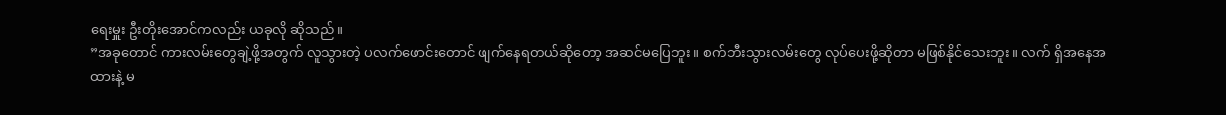ရေးမှူး ဦးတိုးအောင်ကလည်း ယခုလို ဆိုသည်။
”အခုတောင် ကားလမ်းတွေချဲ့ဖို့အတွက် လူသွားတဲ့ ပလက်ဖောင်းတောင် ဖျက်နေရတယ်ဆိုတော့ အဆင်မပြေဘူး။ စက်ဘီးသွားလမ်းတွေ လုပ်ပေးဖို့ဆိုတာ မဖြစ်နိုင်သေးဘူး။ လက် ရှိအနေအထားနဲ့ မ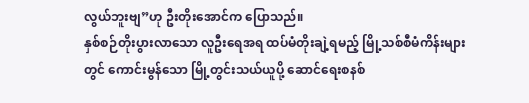လွယ်ဘူးဗျ”ဟု ဦးတိုးအောင်က ပြောသည်။
နှစ်စဉ်တိုးပွားလာသော လူဦးရေအရ ထပ်မံတိုးချဲ့ရမည့် မြို့သစ်စီမံကိန်းများတွင် ကောင်းမွန်သော မြို့တွင်းသယ်ယူပို့ ဆောင်ရေးစနစ်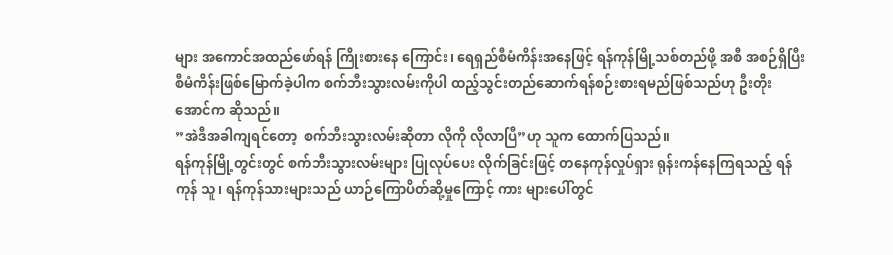များ အကောင်အထည်ဖော်ရန် ကြိုးစားနေ ကြောင်း၊ ရေရှည်စီမံကိန်းအနေဖြင့် ရန်ကုန်မြို့သစ်တည်ဖို့ အစီ အစဉ်ရှိပြီး စီမံကိန်းဖြစ်မြောက်ခဲ့ပါက စက်ဘီးသွားလမ်းကိုပါ ထည့်သွင်းတည်ဆောက်ရန်စဉ်းစားရမည်ဖြစ်သည်ဟု ဦးတိုး အောင်က ဆိုသည်။
”အဲဒီအခါကျရင်တော့  စက်ဘီးသွားလမ်းဆိုတာ လိုကို လိုလာပြီ”ဟု သူက ထောက်ပြသည်။
ရန်ကုန်မြို့တွင်းတွင် စက်ဘီးသွားလမ်းများ ပြုလုပ်ပေး လိုက်ခြင်းဖြင့် တနေကုန်လှုပ်ရှား ရုန်းကန်နေကြရသည့် ရန်ကုန် သူ၊ ရန်ကုန်သားများသည် ယာဉ်ကြောပိတ်ဆို့မှုကြောင့် ကား များပေါ်တွင်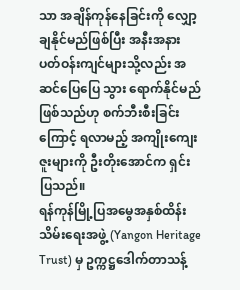သာ အချိန်ကုန်နေခြင်းကို လျှော့ချနိုင်မည်ဖြစ်ပြီး အနီးအနား ပတ်ဝန်းကျင်များသို့လည်း အဆင်ပြေပြေ သွား ရောက်နိုင်မည်ဖြစ်သည်ဟု စက်ဘီးစီးခြင်းကြောင့် ရလာမည့် အကျိုးကျေးဇူးများကို ဦးတိုးအောင်က ရှင်းပြသည်။
ရန်ကုန်မြို့ပြအမွေအနှစ်ထိန်းသိမ်းရေးအဖွဲ့ (Yangon Heritage Trust) မှ ဥက္ကဋ္ဌဒေါက်တာသန့်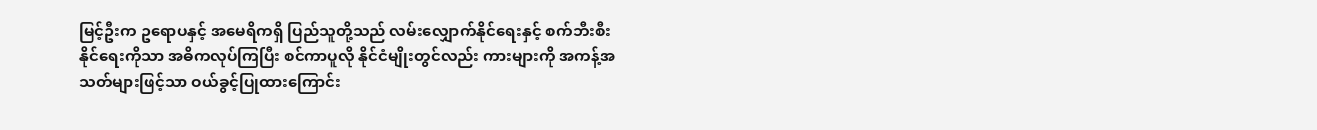မြင့်ဦးက ဥရောပနှင့် အမေရိကရှိ ပြည်သူတို့သည် လမ်းလျှောက်နိုင်ရေးနှင့် စက်ဘီးစီး နိုင်ရေးကိုသာ အဓိကလုပ်ကြပြီး စင်ကာပူလို နိုင်ငံမျိုးတွင်လည်း ကားများကို အကန့်အသတ်များဖြင့်သာ ဝယ်ခွင့်ပြုထားကြောင်း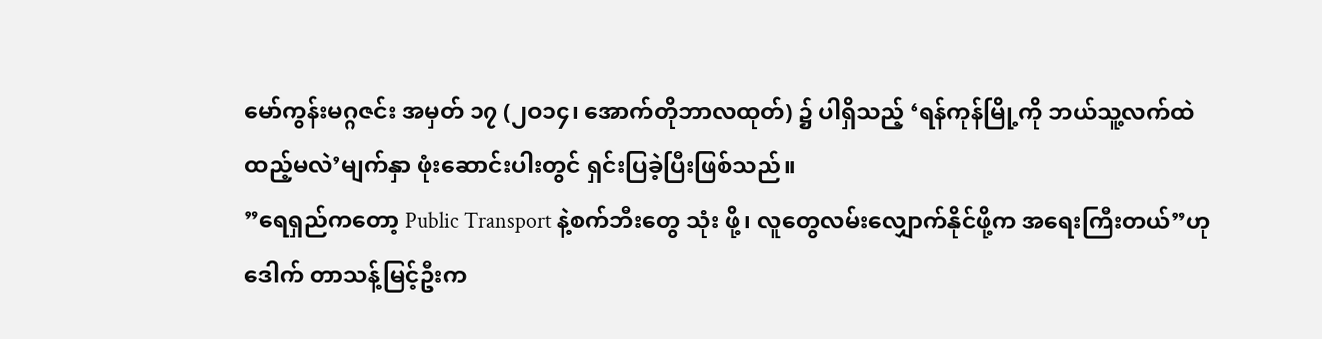မော်ကွန်းမဂ္ဂဇင်း အမှတ် ၁၇ (၂ဝ၁၄၊ အောက်တိုဘာလထုတ်) ၌ ပါရှိသည့် ‘ရန်ကုန်မြို့ကို ဘယ်သူ့လက်ထဲ ထည့်မလဲ’မျက်နှာ ဖုံးဆောင်းပါးတွင် ရှင်းပြခဲ့ပြီးဖြစ်သည်။
”ရေရှည်ကတော့ Public Transport နဲ့စက်ဘီးတွေ သုံး ဖို့၊ လူတွေလမ်းလျှောက်နိုင်ဖို့က အရေးကြီးတယ်”ဟု ဒေါက် တာသန့်မြင့်ဦးက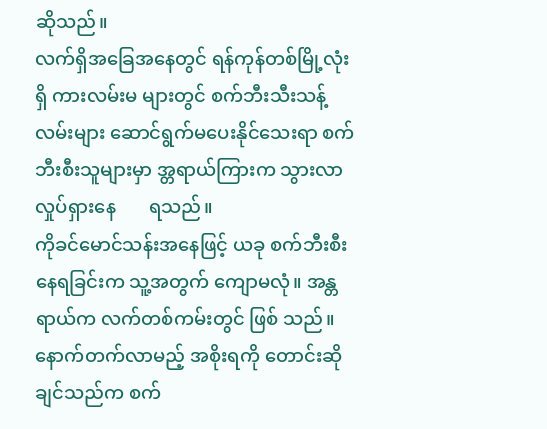ဆိုသည်။
လက်ရှိအခြေအနေတွင် ရန်ကုန်တစ်မြို့လုံးရှိ ကားလမ်းမ များတွင် စက်ဘီးသီးသန့်လမ်းများ ဆောင်ရွက်မပေးနိုင်သေးရာ စက်ဘီးစီးသူများမှာ အ္တရာယ်ကြားက သွားလာလှုပ်ရှားနေ       ရသည်။
ကိုခင်မောင်သန်းအနေဖြင့် ယခု စက်ဘီးစီးနေရခြင်းက သူ့အတွက် ကျောမလုံ။ အန္တရာယ်က လက်တစ်ကမ်းတွင် ဖြစ် သည်။ နောက်တက်လာမည့် အစိုးရကို တောင်းဆိုချင်သည်က စက်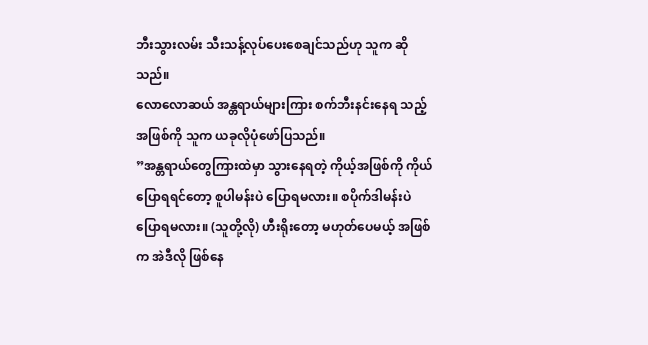ဘီးသွားလမ်း သီးသန့်လုပ်ပေးစေချင်သည်ဟု သူက ဆိုသည်။
လောလောဆယ် အန္တရာယ်များကြား စက်ဘီးနင်းနေရ သည့် အဖြစ်ကို သူက ယခုလိုပုံဖော်ပြသည်။
”အန္တရာယ်တွေကြားထဲမှာ သွားနေရတဲ့ ကိုယ့်အဖြစ်ကို ကိုယ်ပြောရရင်တော့ စူပါမန်းပဲ ပြောရမလား။ စပိုက်ဒါမန်းပဲ ပြောရမလား။ (သူတို့လို) ဟီးရိုးတော့ မဟုတ်ပေမယ့် အဖြစ်က အဲဒီလို ဖြစ်နေ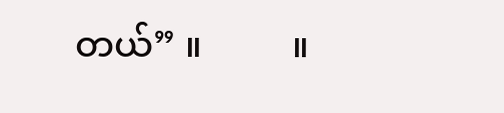တယ်” ။          ။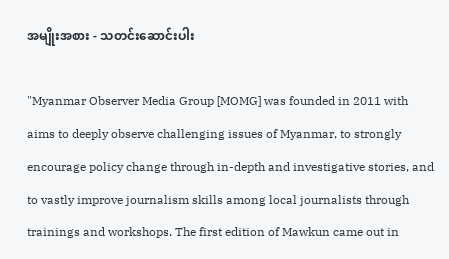အမျိုးအစား - သတင်းဆောင်းပါး

"Myanmar Observer Media Group [MOMG] was founded in 2011 with aims to deeply observe challenging issues of Myanmar, to strongly encourage policy change through in-depth and investigative stories, and to vastly improve journalism skills among local journalists through trainings and workshops. The first edition of Mawkun came out in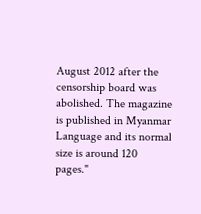August 2012 after the censorship board was abolished. The magazine is published in Myanmar Language and its normal size is around 120 pages."